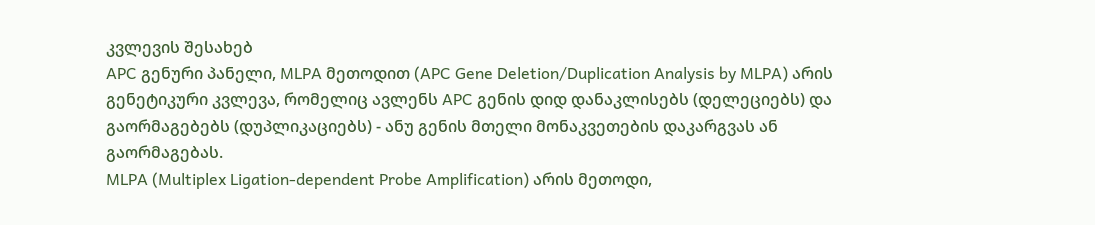კვლევის შესახებ
APC გენური პანელი, MLPA მეთოდით (APC Gene Deletion/Duplication Analysis by MLPA) არის გენეტიკური კვლევა, რომელიც ავლენს APC გენის დიდ დანაკლისებს (დელეციებს) და გაორმაგებებს (დუპლიკაციებს) - ანუ გენის მთელი მონაკვეთების დაკარგვას ან გაორმაგებას.
MLPA (Multiplex Ligation-dependent Probe Amplification) არის მეთოდი,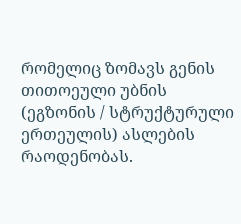რომელიც ზომავს გენის თითოეული უბნის (ეგზონის / სტრუქტურული ერთეულის) ასლების რაოდენობას.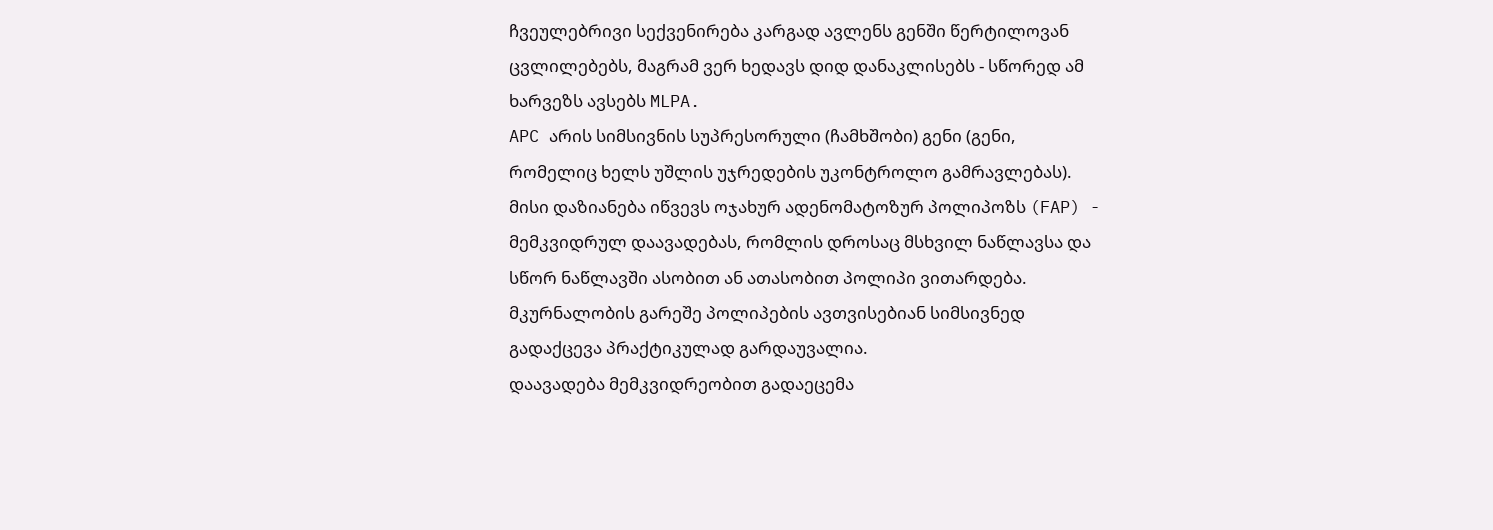ჩვეულებრივი სექვენირება კარგად ავლენს გენში წერტილოვან ცვლილებებს, მაგრამ ვერ ხედავს დიდ დანაკლისებს - სწორედ ამ ხარვეზს ავსებს MLPA.
APC არის სიმსივნის სუპრესორული (ჩამხშობი) გენი (გენი, რომელიც ხელს უშლის უჯრედების უკონტროლო გამრავლებას). მისი დაზიანება იწვევს ოჯახურ ადენომატოზურ პოლიპოზს (FAP) - მემკვიდრულ დაავადებას, რომლის დროსაც მსხვილ ნაწლავსა და სწორ ნაწლავში ასობით ან ათასობით პოლიპი ვითარდება. მკურნალობის გარეშე პოლიპების ავთვისებიან სიმსივნედ გადაქცევა პრაქტიკულად გარდაუვალია.
დაავადება მემკვიდრეობით გადაეცემა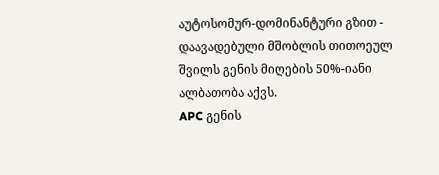აუტოსომურ-დომინანტური გზით - დაავადებული მშობლის თითოეულ შვილს გენის მიღების 50%-იანი ალბათობა აქვს.
APC გენის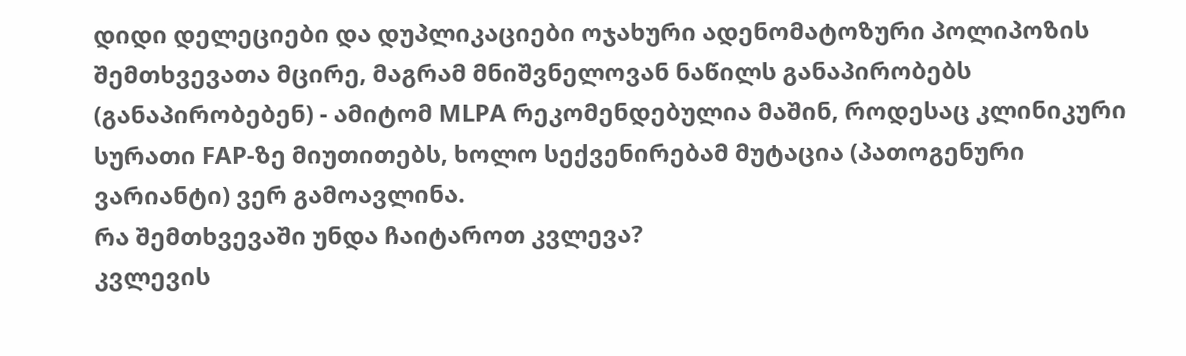დიდი დელეციები და დუპლიკაციები ოჯახური ადენომატოზური პოლიპოზის შემთხვევათა მცირე, მაგრამ მნიშვნელოვან ნაწილს განაპირობებს (განაპირობებენ) - ამიტომ MLPA რეკომენდებულია მაშინ, როდესაც კლინიკური სურათი FAP-ზე მიუთითებს, ხოლო სექვენირებამ მუტაცია (პათოგენური ვარიანტი) ვერ გამოავლინა.
რა შემთხვევაში უნდა ჩაიტაროთ კვლევა?
კვლევის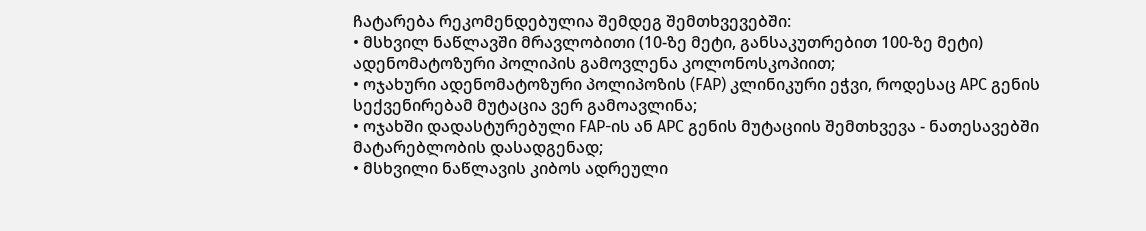ჩატარება რეკომენდებულია შემდეგ შემთხვევებში:
• მსხვილ ნაწლავში მრავლობითი (10-ზე მეტი, განსაკუთრებით 100-ზე მეტი) ადენომატოზური პოლიპის გამოვლენა კოლონოსკოპიით;
• ოჯახური ადენომატოზური პოლიპოზის (FAP) კლინიკური ეჭვი, როდესაც APC გენის სექვენირებამ მუტაცია ვერ გამოავლინა;
• ოჯახში დადასტურებული FAP-ის ან APC გენის მუტაციის შემთხვევა - ნათესავებში მატარებლობის დასადგენად;
• მსხვილი ნაწლავის კიბოს ადრეული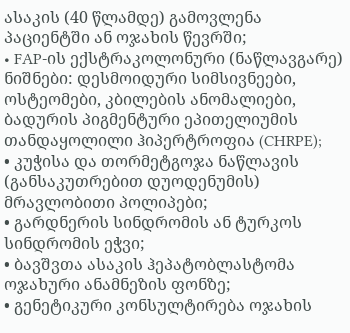ასაკის (40 წლამდე) გამოვლენა პაციენტში ან ოჯახის წევრში;
• FAP-ის ექსტრაკოლონური (ნაწლავგარე) ნიშნები: დესმოიდური სიმსივნეები, ოსტეომები, კბილების ანომალიები, ბადურის პიგმენტური ეპითელიუმის თანდაყოლილი ჰიპერტროფია (CHRPE);
• კუჭისა და თორმეტგოჯა ნაწლავის (განსაკუთრებით დუოდენუმის) მრავლობითი პოლიპები;
• გარდნერის სინდრომის ან ტურკოს სინდრომის ეჭვი;
• ბავშვთა ასაკის ჰეპატობლასტომა ოჯახური ანამნეზის ფონზე;
• გენეტიკური კონსულტირება ოჯახის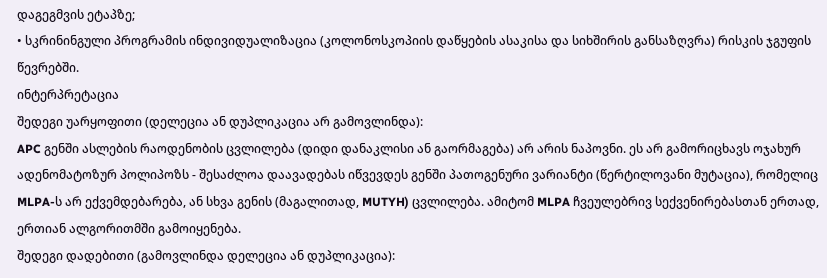დაგეგმვის ეტაპზე;
• სკრინინგული პროგრამის ინდივიდუალიზაცია (კოლონოსკოპიის დაწყების ასაკისა და სიხშირის განსაზღვრა) რისკის ჯგუფის წევრებში.
ინტერპრეტაცია
შედეგი უარყოფითი (დელეცია ან დუპლიკაცია არ გამოვლინდა):
APC გენში ასლების რაოდენობის ცვლილება (დიდი დანაკლისი ან გაორმაგება) არ არის ნაპოვნი. ეს არ გამორიცხავს ოჯახურ ადენომატოზურ პოლიპოზს - შესაძლოა დაავადებას იწვევდეს გენში პათოგენური ვარიანტი (წერტილოვანი მუტაცია), რომელიც MLPA-ს არ ექვემდებარება, ან სხვა გენის (მაგალითად, MUTYH) ცვლილება. ამიტომ MLPA ჩვეულებრივ სექვენირებასთან ერთად, ერთიან ალგორითმში გამოიყენება.
შედეგი დადებითი (გამოვლინდა დელეცია ან დუპლიკაცია):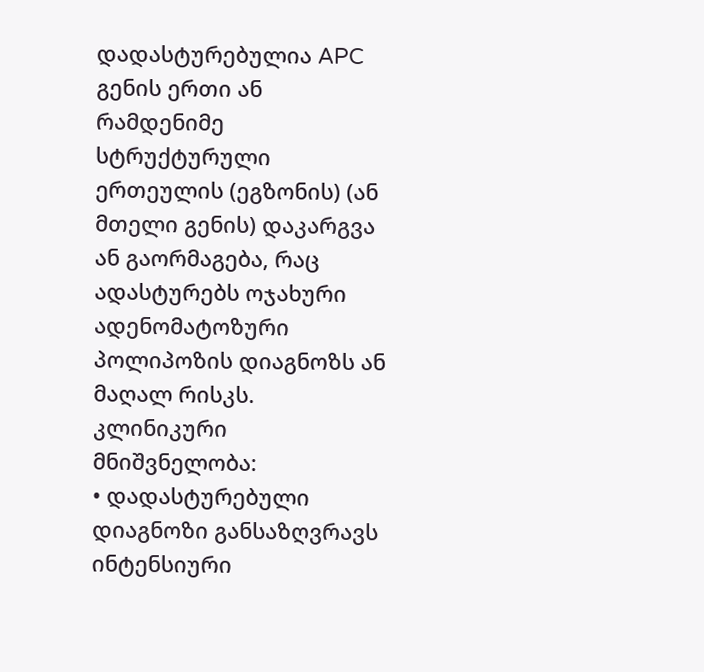დადასტურებულია APC გენის ერთი ან რამდენიმე სტრუქტურული ერთეულის (ეგზონის) (ან მთელი გენის) დაკარგვა ან გაორმაგება, რაც ადასტურებს ოჯახური ადენომატოზური პოლიპოზის დიაგნოზს ან მაღალ რისკს. კლინიკური მნიშვნელობა:
• დადასტურებული დიაგნოზი განსაზღვრავს ინტენსიური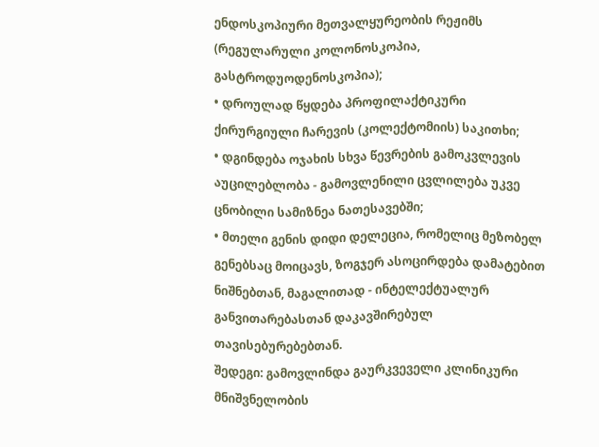ენდოსკოპიური მეთვალყურეობის რეჟიმს (რეგულარული კოლონოსკოპია, გასტროდუოდენოსკოპია);
• დროულად წყდება პროფილაქტიკური ქირურგიული ჩარევის (კოლექტომიის) საკითხი;
• დგინდება ოჯახის სხვა წევრების გამოკვლევის აუცილებლობა - გამოვლენილი ცვლილება უკვე ცნობილი სამიზნეა ნათესავებში;
• მთელი გენის დიდი დელეცია, რომელიც მეზობელ გენებსაც მოიცავს, ზოგჯერ ასოცირდება დამატებით ნიშნებთან, მაგალითად - ინტელექტუალურ განვითარებასთან დაკავშირებულ თავისებურებებთან.
შედეგი: გამოვლინდა გაურკვეველი კლინიკური მნიშვნელობის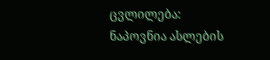ცვლილება:
ნაპოვნია ასლების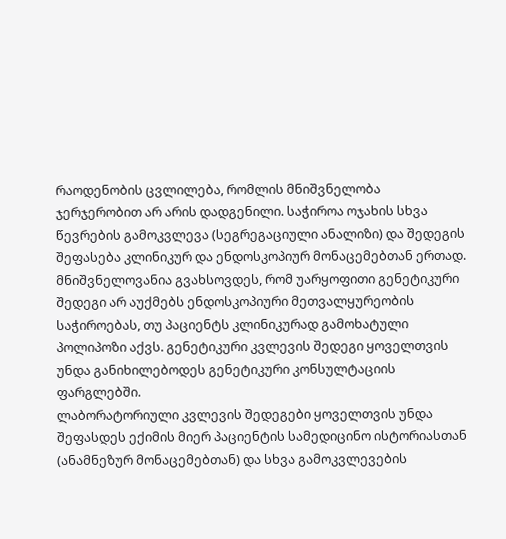რაოდენობის ცვლილება, რომლის მნიშვნელობა ჯერჯერობით არ არის დადგენილი. საჭიროა ოჯახის სხვა წევრების გამოკვლევა (სეგრეგაციული ანალიზი) და შედეგის შეფასება კლინიკურ და ენდოსკოპიურ მონაცემებთან ერთად.
მნიშვნელოვანია გვახსოვდეს, რომ უარყოფითი გენეტიკური შედეგი არ აუქმებს ენდოსკოპიური მეთვალყურეობის საჭიროებას, თუ პაციენტს კლინიკურად გამოხატული პოლიპოზი აქვს. გენეტიკური კვლევის შედეგი ყოველთვის უნდა განიხილებოდეს გენეტიკური კონსულტაციის ფარგლებში.
ლაბორატორიული კვლევის შედეგები ყოველთვის უნდა შეფასდეს ექიმის მიერ პაციენტის სამედიცინო ისტორიასთან (ანამნეზურ მონაცემებთან) და სხვა გამოკვლევების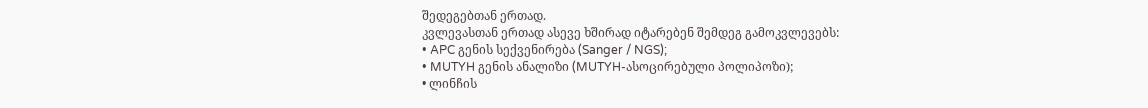შედეგებთან ერთად.
კვლევასთან ერთად ასევე ხშირად იტარებენ შემდეგ გამოკვლევებს:
• APC გენის სექვენირება (Sanger / NGS);
• MUTYH გენის ანალიზი (MUTYH-ასოცირებული პოლიპოზი);
• ლინჩის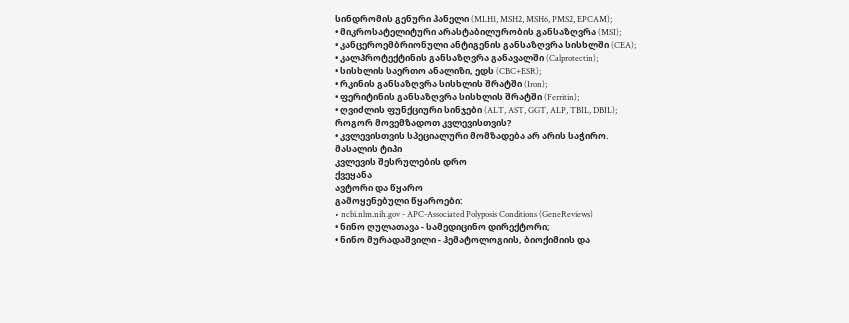სინდრომის გენური პანელი (MLH1, MSH2, MSH6, PMS2, EPCAM);
• მიკროსატელიტური არასტაბილურობის განსაზღვრა (MSI);
• კანცეროემბრიონული ანტიგენის განსაზღვრა სისხლში (CEA);
• კალპროტექტინის განსაზღვრა განავალში (Calprotectin);
• სისხლის საერთო ანალიზი, ედს (CBC+ESR);
• რკინის განსაზღვრა სისხლის შრატში (Iron);
• ფერიტინის განსაზღვრა სისხლის შრატში (Ferritin);
• ღვიძლის ფუნქციური სინჯები (ALT, AST, GGT, ALP, TBIL, DBIL);
როგორ მოვემზადოთ კვლევისთვის?
• კვლევისთვის სპეციალური მომზადება არ არის საჭირო.
მასალის ტიპი
კვლევის შესრულების დრო
ქვეყანა
ავტორი და წყარო
გამოყენებული წყაროები:
• ncbi.nlm.nih.gov - APC-Associated Polyposis Conditions (GeneReviews)
• ნინო ღულათავა - სამედიცინო დირექტორი;
• ნინო მურადაშვილი - ჰემატოლოგიის, ბიოქიმიის და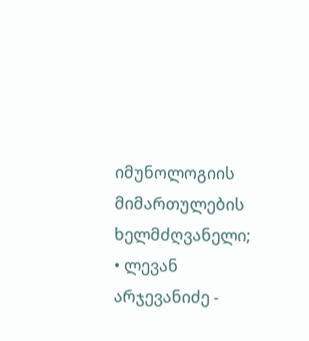იმუნოლოგიის მიმართულების ხელმძღვანელი;
• ლევან არჯევანიძე -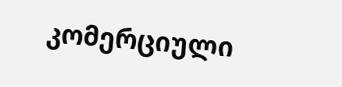კომერციული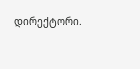დირექტორი.